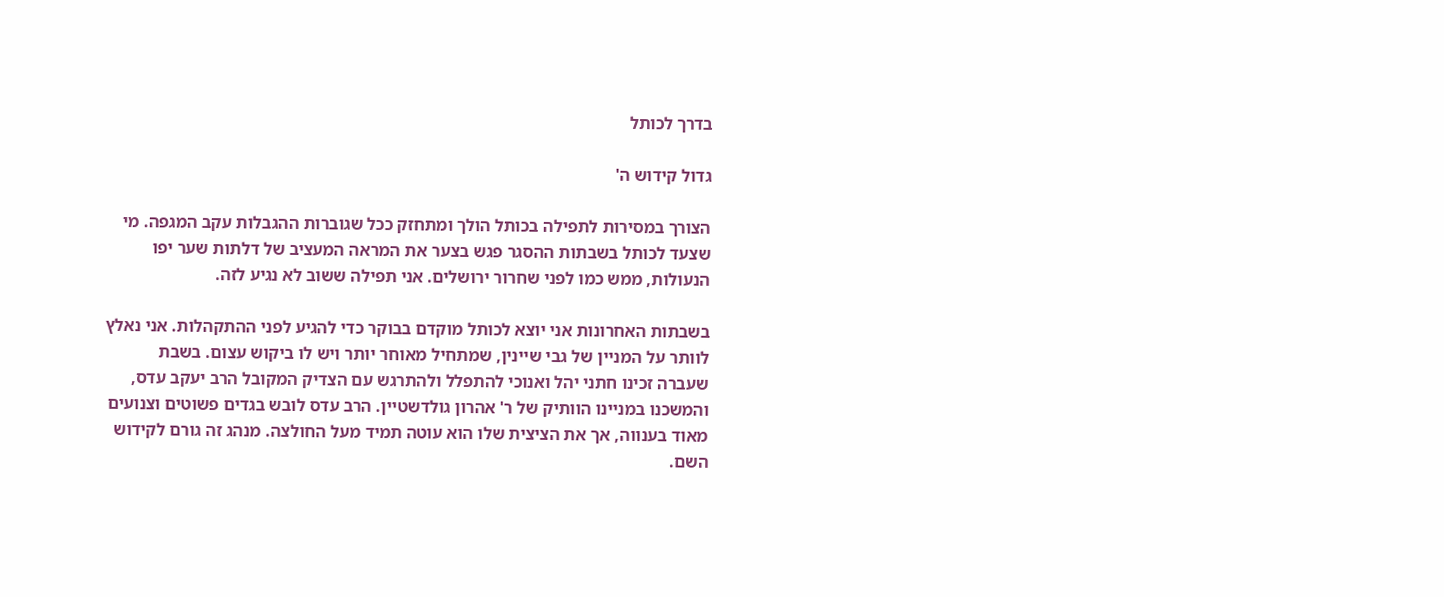בדרך לכותל

גדול קידוש ה'

הצורך במסירות לתפילה בכותל הולך ומתחזק ככל שגוברות ההגבלות עקב המגפה. מי שצעד לכותל בשבתות ההסגר פגש בצער את המראה המעציב של דלתות שער יפו הנעולות, ממש כמו לפני שחרור ירושלים. אני תפילה ששוב לא נגיע לזה.

בשבתות האחרונות אני יוצא לכותל מוקדם בבוקר כדי להגיע לפני ההתקהלות. אני נאלץ לוותר על המניין של גבי שיינין, שמתחיל מאוחר יותר ויש לו ביקוש עצום. בשבת שעברה זכינו חתני יהל ואנוכי להתפלל ולהתרגש עם הצדיק המקובל הרב יעקב עדס, והמשכנו במניינו הוותיק של ר' אהרון גולדשטיין. הרב עדס לובש בגדים פשוטים וצנועים מאוד בענווה, אך את הציצית שלו הוא עוטה תמיד מעל החולצה. מנהג זה גורם לקידוש השם.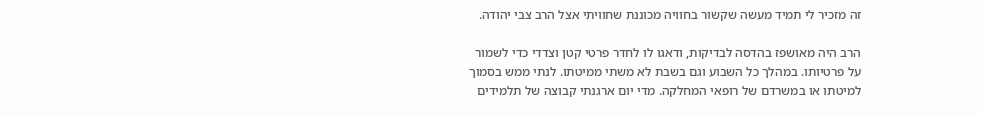זה מזכיר לי תמיד מעשה שקשור בחוויה מכוננת שחוויתי אצל הרב צבי יהודה.

הרב היה מאושפז בהדסה לבדיקות, ודאגו לו לחדר פרטי קטן וצדדי כדי לשמור על פרטיותו. במהלך כל השבוע וגם בשבת לא משתי ממיטתו. לנתי ממש בסמוך למיטתו או במשרדם של רופאי המחלקה. מדי יום ארגנתי קבוצה של תלמידים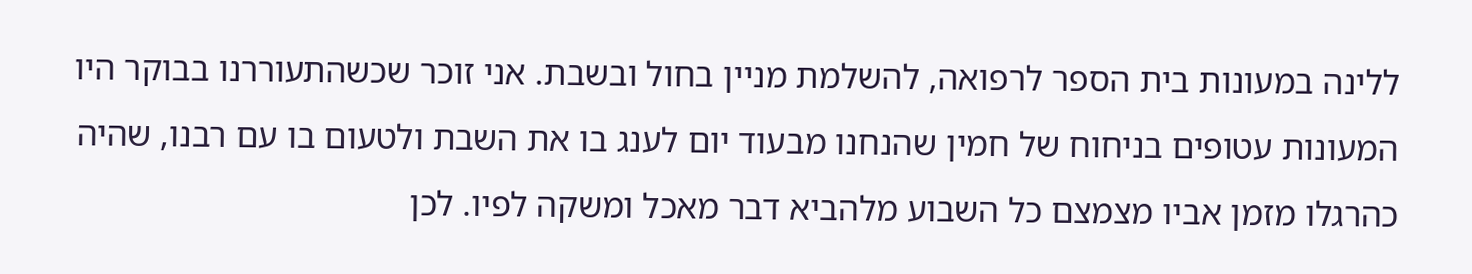ללינה במעונות בית הספר לרפואה, להשלמת מניין בחול ובשבת. אני זוכר שכשהתעוררנו בבוקר היו המעונות עטופים בניחוח של חמין שהנחנו מבעוד יום לענג בו את השבת ולטעום בו עם רבנו, שהיה כהרגלו מזמן אביו מצמצם כל השבוע מלהביא דבר מאכל ומשקה לפיו. לכן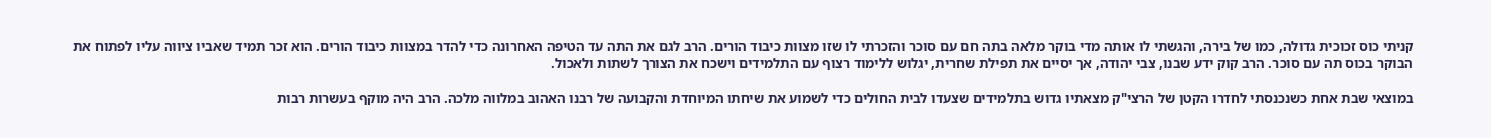קניתי כוס זכוכית גדולה, כמו של בירה, והגשתי לו אותה מדי בוקר מלאה בתה חם עם סוכר והזכרתי לו שזו מצוות כיבוד הורים. הרב לגם את התה עד הטיפה האחרונה כדי להדר במצוות כיבוד הורים. הוא זכר תמיד שאביו ציווה עליו לפתוח את הבוקר בכוס תה עם סוכר. הרב קוק ידע שבנו, צבי יהודה, אך יסיים את תפילת שחרית, יגלוש ללימוד רצוף עם התלמידים וישכח את הצורך לשתות ולאכול.

במוצאי שבת אחת כשנכנסתי לחדרו הקטן של הרצי"ק מצאתיו גדוש בתלמידים שצעדו לבית החולים כדי לשמוע את שיחתו המיוחדת והקבועה של רבנו האהוב במלווה מלכה. הרב היה מוקף בעשרות רבות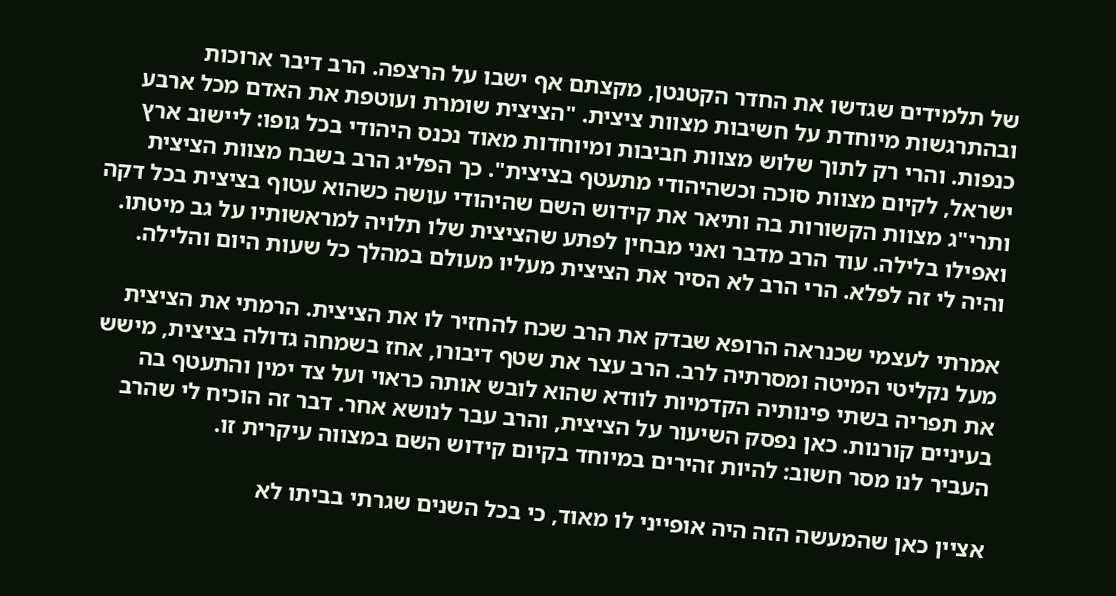של תלמידים שגדשו את החדר הקטנטן, מקצתם אף ישבו על הרצפה. הרב דיבר ארוכות ובהתרגשות מיוחדת על חשיבות מצוות ציצית. "הציצית שומרת ועוטפת את האדם מכל ארבע כנפות. והרי רק לתוך שלוש מצוות חביבות ומיוחדות מאוד נכנס היהודי בכל גופו: ליישוב ארץ ישראל, לקיום מצוות סוכה וכשהיהודי מתעטף בציצית". כך הפליג הרב בשבח מצוות הציצית ותרי"ג מצוות הקשורות בה ותיאר את קידוש השם שהיהודי עושה כשהוא עטוף בציצית בכל דקה ואפילו בלילה. עוד הרב מדבר ואני מבחין לפתע שהציצית שלו תלויה למראשותיו על גב מיטתו. והיה לי זה לפלא. הרי הרב לא הסיר את הציצית מעליו מעולם במהלך כל שעות היום והלילה.

אמרתי לעצמי שכנראה הרופא שבדק את הרב שכח להחזיר לו את הציצית. הרמתי את הציצית מעל נקליטי המיטה ומסרתיה לרב. הרב עצר את שטף דיבורו, אחז בשמחה גדולה בציצית, מישש את תפריה בשתי פינותיה הקדמיות לוודא שהוא לובש אותה כראוי ועל צד ימין והתעטף בה בעיניים קורנות. כאן נפסק השיעור על הציצית, והרב עבר לנושא אחר. דבר זה הוכיח לי שהרב העביר לנו מסר חשוב: להיות זהירים במיוחד בקיום קידוש השם במצווה עיקרית זו.

אציין כאן שהמעשה הזה היה אופייני לו מאוד, כי בכל השנים שגרתי בביתו לא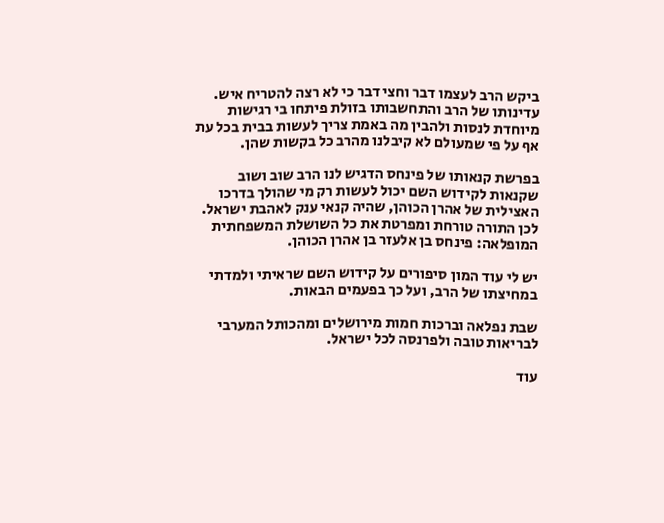ביקש הרב לעצמו דבר וחצי דבר כי לא רצה להטריח איש. עדינותו של הרב והתחשבותו בזולת פיתחו בי רגישות מיוחדת לנסות ולהבין מה באמת צריך לעשות בבית בכל עת אף על פי שמעולם לא קיבלנו מהרב כל בקשות שהן.

בפרשת קנאותו של פינחס הדגיש לנו הרב שוב ושוב שקנאות לקידוש השם יכול לעשות רק מי שהולך בדרכו האצילית של אהרן הכוהן, שהיה קנאי ענק לאהבת ישראל. לכן התורה טורחת ומפרטת את כל השושלת המשפחתית המופלאה: פינחס בן אלעזר בן אהרן הכוהן.

יש לי עוד המון סיפורים על קידוש השם שראיתי ולמדתי במחיצתו של הרב, ועל כך בפעמים הבאות.

שבת נפלאה וברכות חמות מירושלים ומהכותל המערבי לבריאות טובה ולפרנסה לכל ישראל.

עוד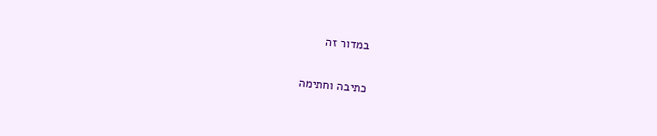במדור זה

כתיבה וחתימה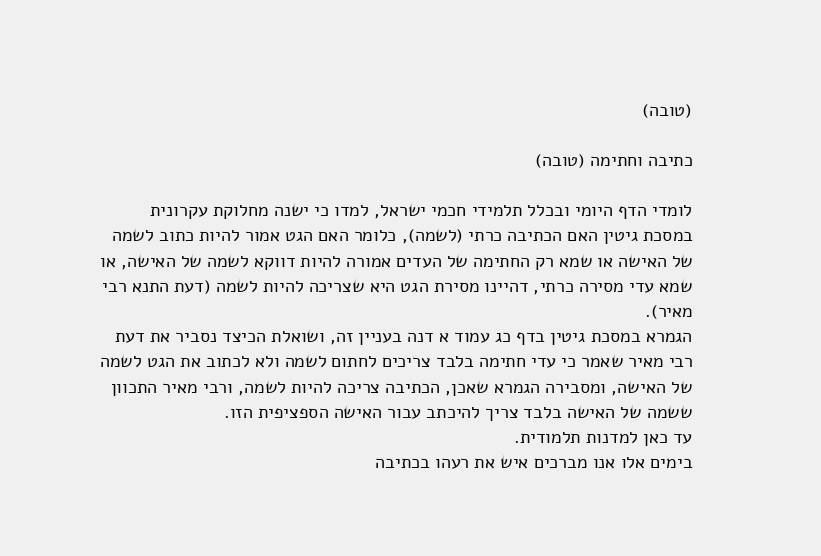(טובה)

כתיבה וחתימה (טובה)

לומדי הדף היומי ובכלל תלמידי חכמי ישראל, למדו כי ישנה מחלוקת עקרונית במסכת גיטין האם הכתיבה כרתי (לשמה), כלומר האם הגט אמור להיות כתוב לשמה של האישה או שמא רק החתימה של העדים אמורה להיות דווקא לשמה של האישה, או שמא עדי מסירה כרתי, דהיינו מסירת הגט היא שצריכה להיות לשמה (דעת התנא רבי מאיר).
הגמרא במסכת גיטין בדף כג עמוד א דנה בעניין זה, ושואלת הכיצד נסביר את דעת רבי מאיר שאמר כי עדי חתימה בלבד צריכים לחתום לשמה ולא לכתוב את הגט לשמה של האישה, ומסבירה הגמרא שאכן, הכתיבה צריכה להיות לשמה, ורבי מאיר התכוון ששמה של האישה בלבד צריך להיכתב עבור האישה הספציפית הזו.
עד כאן למדנות תלמודית.
בימים אלו אנו מברכים איש את רעהו בכתיבה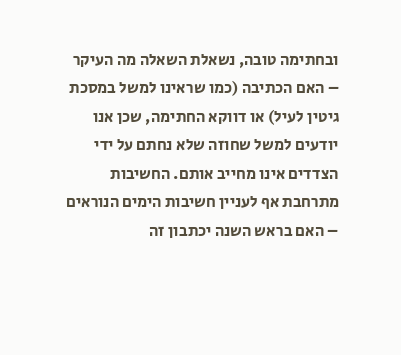ובחתימה טובה, נשאלת השאלה מה העיקר – האם הכתיבה (כמו שראינו למשל במסכת גיטין לעיל) או דווקא החתימה, שכן אנו יודעים למשל שחוזה שלא נחתם על ידי הצדדים אינו מחייב אותם. החשיבות מתרחבת אף לעניין חשיבות הימים הנוראים – האם בראש השנה יכתבון זה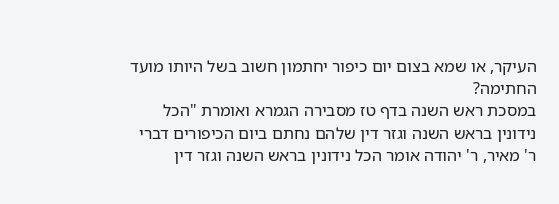העיקר, או שמא בצום יום כיפור יחתמון חשוב בשל היותו מועד החתימה?
במסכת ראש השנה בדף טז מסבירה הגמרא ואומרת "הכל נידונין בראש השנה וגזר דין שלהם נחתם ביום הכיפורים דברי ר' מאיר, ר' יהודה אומר הכל נידונין בראש השנה וגזר דין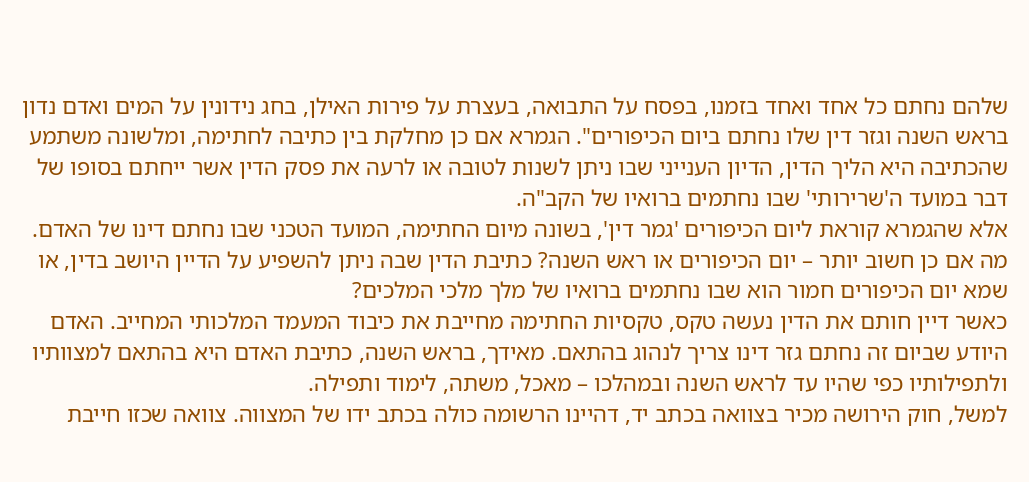שלהם נחתם כל אחד ואחד בזמנו, בפסח על התבואה, בעצרת על פירות האילן, בחג נידונין על המים ואדם נדון בראש השנה וגזר דין שלו נחתם ביום הכיפורים". הגמרא אם כן מחלקת בין כתיבה לחתימה, ומלשונה משתמע שהכתיבה היא הליך הדין, הדיון הענייני שבו ניתן לשנות לטובה או לרעה את פסק הדין אשר ייחתם בסופו של דבר במועד ה'שרירותי' שבו נחתמים ברואיו של הקב"ה.
אלא שהגמרא קוראת ליום הכיפורים 'גמר דין', בשונה מיום החתימה, המועד הטכני שבו נחתם דינו של האדם.
מה אם כן חשוב יותר – יום הכיפורים או ראש השנה? כתיבת הדין שבה ניתן להשפיע על הדיין היושב בדין, או שמא יום הכיפורים חמור הוא שבו נחתמים ברואיו של מלך מלכי המלכים?
כאשר דיין חותם את הדין נעשה טקס, טקסיות החתימה מחייבת את כיבוד המעמד המלכותי המחייב. האדם היודע שביום זה נחתם גזר דינו צריך לנהוג בהתאם. מאידך, בראש השנה, כתיבת האדם היא בהתאם למצוותיו ולתפילותיו כפי שהיו עד לראש השנה ובמהלכו – מאכל, משתה, לימוד ותפילה.
למשל, חוק הירושה מכיר בצוואה בכתב יד, דהיינו הרשומה כולה בכתב ידו של המצווה. צוואה שכזו חייבת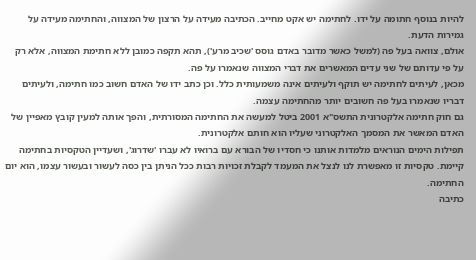להיות בנוסף חתומה על ידו. לחתימה יש אקט מחייב. הכתיבה מעידה על הרצון של המצווה, והחתימה מעידה על גמירות הדעת.
אולם, צוואה בעל פה (למשל כאשר מדובר באדם גוסס 'שכיב מרע'), תהא תקפה כמובן ללא חתימת המצווה, אלא רק על פי עדותם של שני עדים המאשרים את דברי המצווה שנאמרו על פה.
מכאן, לעיתים לחתימה יש תוקף ולעיתים אינה משמעותית כלל. וכן כתב ידו של האדם חשוב כמו חתימה, ולעיתים דבריו שנאמרו בעל פה חשובים יותר מהחתימה עצמה.
גם חוק חתימה אלקטרונית התשס"א 2001 ביטל למעשה את החתימה המסורתית, והפך אותה למעין קובץ מאפיין של האדם המאשר את המסמך האלקטרוני שעליו הוא חותם אלקטרונית.
תפילות הימים הנוראים מלמדות אותנו כי חסדיו של הבורא עם ברואיו לא עברו 'שדרוג', ושעדיין הטקסיות בחתימה קיימת. טקסיות זו מאפשרת לנו לנצל את המעמד לקבלת זכויות רבות ככל הניתן בין כסה לעשור ובעשור עצמו, הוא יום החתימה.
כתיבה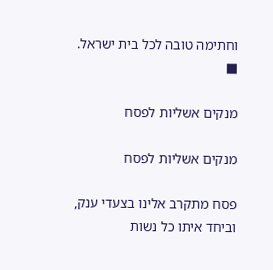וחתימה טובה לכל בית ישראל. ■

מנקים אשליות לפסח

מנקים אשליות לפסח

פסח מתקרב אלינו בצעדי ענק, וביחד איתו כל נשות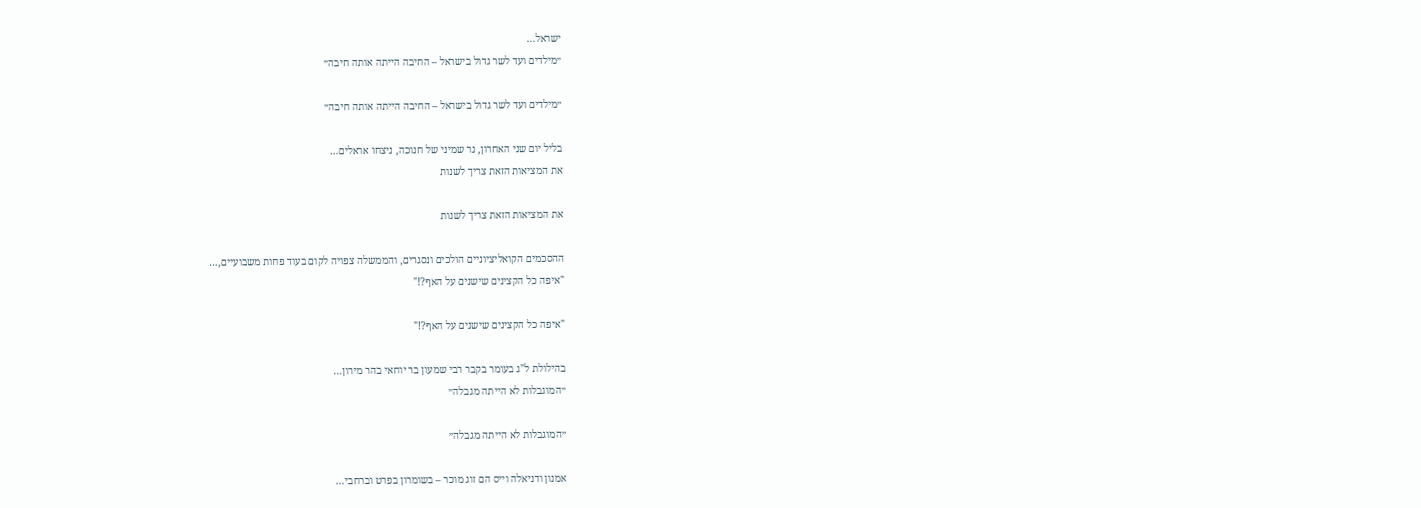ישראל…
״מילדים ועד לשר גדול בישראל – החיבה הייתה אותה חיבה״

״מילדים ועד לשר גדול בישראל – החיבה הייתה אותה חיבה״

בליל יום שני האחרון, נר שמיני של חנוכה, ניצחו אראלים…
את המציאות הזאת צריך לשנות

את המציאות הזאת צריך לשנות

ההסכמים הקואליציוניים הולכים ונסגרים, והממשלה צפויה לקום בעוד פחות משבועיים,…
"איפה כל הקצינים שישנים על האף?!"

"איפה כל הקצינים שישנים על האף?!"

בהילולת ל"ג בעומר בקבר רבי שמעון בר יוחאי בהר מירון…
״המוגבלות לא הייתה מגבלה״

״המוגבלות לא הייתה מגבלה״

אמנון ודניאלה וייס הם זוג מוכר – בשומרון בפרט וברחבי…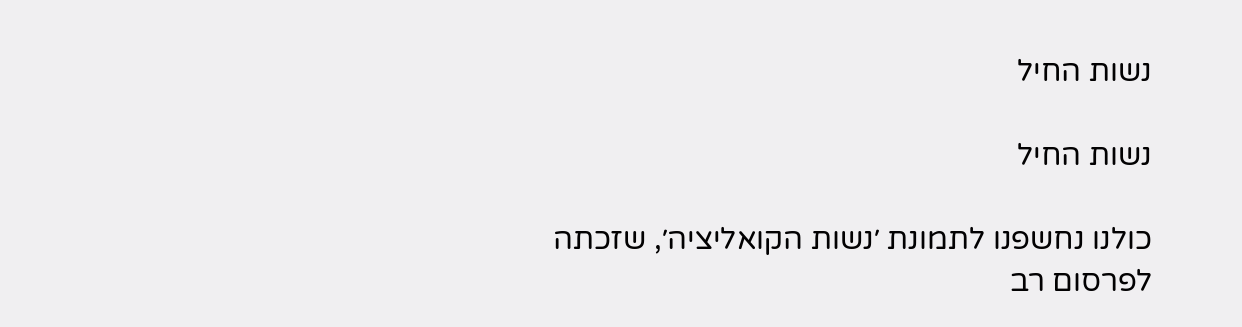נשות החיל

נשות החיל

כולנו נחשפנו לתמונת ׳נשות הקואליציה׳, שזכתה לפרסום רב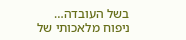בשל העובדה…
ניפוח מלאכותי של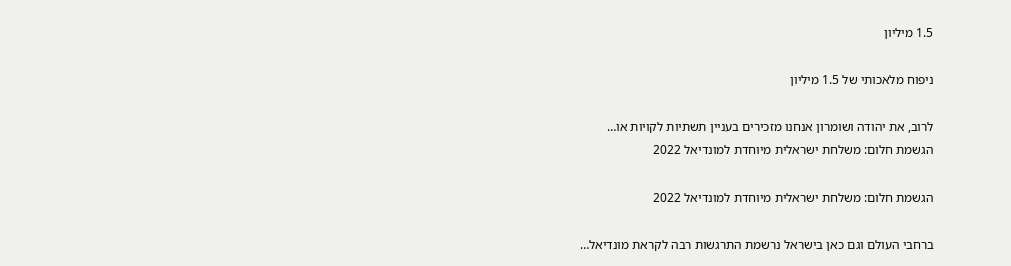1.5 מיליון

ניפוח מלאכותי של 1.5 מיליון

לרוב, את יהודה ושומרון אנחנו מזכירים בעניין תשתיות לקויות או…
הגשמת חלום: משלחת ישראלית מיוחדת למונדיאל 2022

הגשמת חלום: משלחת ישראלית מיוחדת למונדיאל 2022

ברחבי העולם וגם כאן בישראל נרשמת התרגשות רבה לקראת מונדיאל…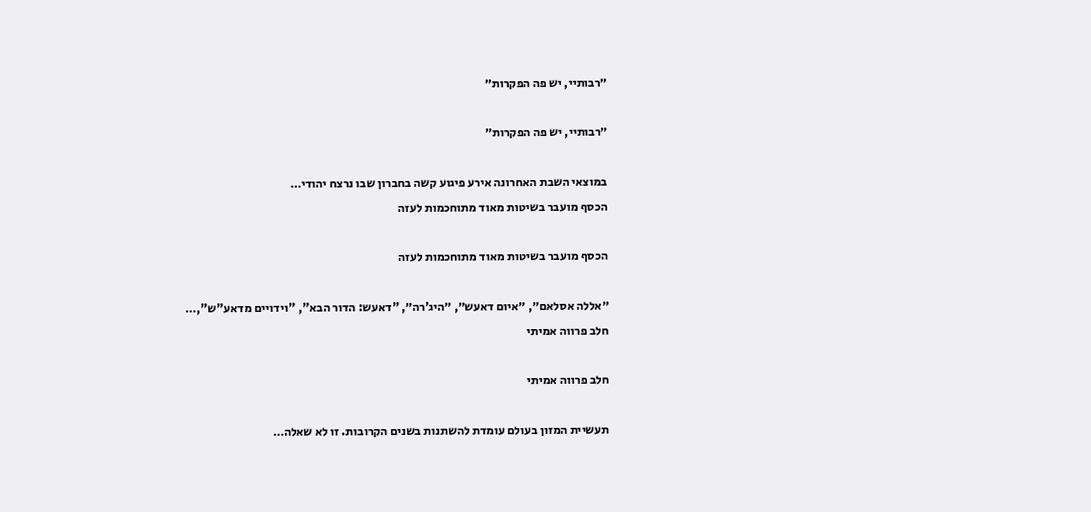״רבותיי, יש פה הפקרות״

״רבותיי, יש פה הפקרות״

במוצאי השבת האחרונה אירע פיגוע קשה בחברון שבו נרצח יהודי…
הכסף מועבר בשיטות מאוד מתוחכמות לעזה

הכסף מועבר בשיטות מאוד מתוחכמות לעזה

״אללה אסלאם״, ״איום דאעש״, ״היג’רה״, "דאעש: הדור הבא", "וידויים מדאע"ש",…
חלב פרווה אמיתי

חלב פרווה אמיתי

תעשיית המזון בעולם עומדת להשתנות בשנים הקרובות. זו לא שאלה…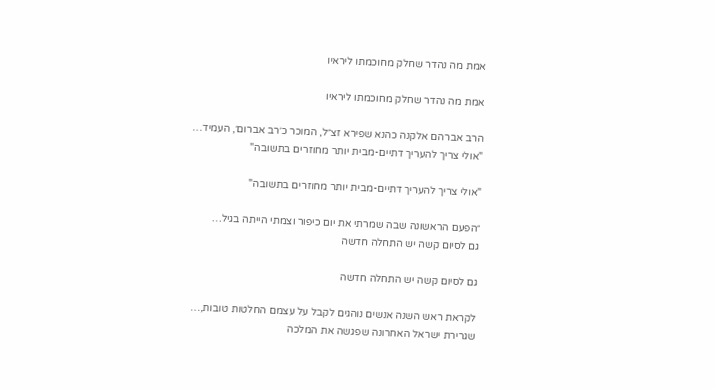אמת מה נהדר שחלק מחוכמתו ליראיו

אמת מה נהדר שחלק מחוכמתו ליראיו

הרב אברהם אלקנה כהנא שפירא זצ״ל, המוכר כ׳רב אברום׳, העמיד…
"אולי צריך להעריך דתיים-מבית יותר מחוזרים בתשובה"

"אולי צריך להעריך דתיים-מבית יותר מחוזרים בתשובה"

״הפעם הראשונה שבה שמרתי את יום כיפור וצמתי הייתה בגיל…
גם לסיום קשה יש התחלה חדשה

גם לסיום קשה יש התחלה חדשה

לקראת ראש השנה אנשים נוהגים לקבל על עצמם החלטות טובות,…
שגרירת ישראל האחרונה שפגשה את המלכה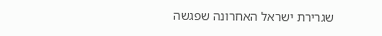שגרירת ישראל האחרונה שפגשה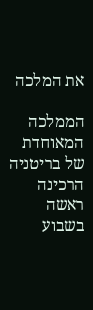את המלכה

הממלכה המאוחדת של בריטניה הרכינה ראשה בשבוע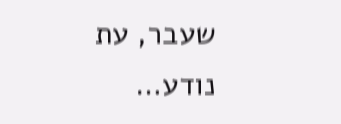שעבר, עת נודע…